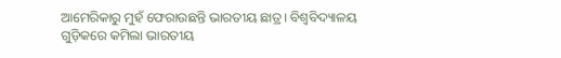ଆମେରିକାରୁ ମୁହଁ ଫେରାଉଛନ୍ତି ଭାରତୀୟ ଛାତ୍ର। ବିଶ୍ଵବିଦ୍ୟାଳୟ ଗୁଡ଼ିକରେ କମିଲା ଭାରତୀୟ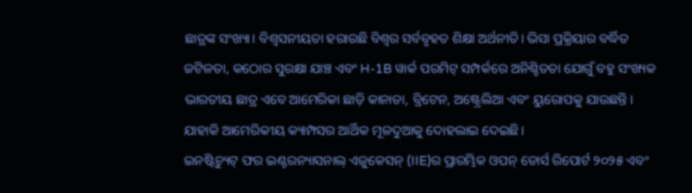ଛାତ୍ରଙ୍କ ସଂଖ୍ୟା। ବିଶ୍ୱସନୀୟତା ହରାଉଛି ବିଶ୍ୱର ସର୍ବବୃହତ ଶିକ୍ଷା ଅର୍ଥନୀତି। ଭିସା ପ୍ରକ୍ରିୟାର ବର୍ଦ୍ଧିତ ଜଟିଳତା, କଠୋର ସୁରକ୍ଷା ଯାଞ୍ଚ ଏବଂ H-1B ୱାର୍କ ପରମିଟ୍ ସମ୍ପର୍କରେ ଅନିଶ୍ଚିତତା ଯୋଗୁଁ ବହୁ ସଂଖ୍ୟକ ଭାରତୀୟ ଛାତ୍ର ଏବେ ଆମେରିକା ଛାଡ଼ି କାନାଡା, ବ୍ରିଟେନ, ଅଷ୍ଟ୍ରେଲିଆ ଏବଂ ୟୁରୋପକୁ ଯାଉଛନ୍ତି। ଯାହାକି ଆମେରିକୀୟ କ୍ୟାମ୍ପସର ଆର୍ଥିକ ମୂଳଦୁଆକୁ ଦୋହଲାଇ ଦେଇଛି।
ଇନଷ୍ଟିଚ୍ୟୁଟ୍ ଫର ଇଣ୍ଟରନ୍ୟାସନାଲ୍ ଏଜୁକେସନ୍ (IIE)ର ପ୍ରାରମ୍ଭିକ ଓପନ୍ ଡୋର୍ସ ରିପୋର୍ଟ ୨୦୨୫ ଏବଂ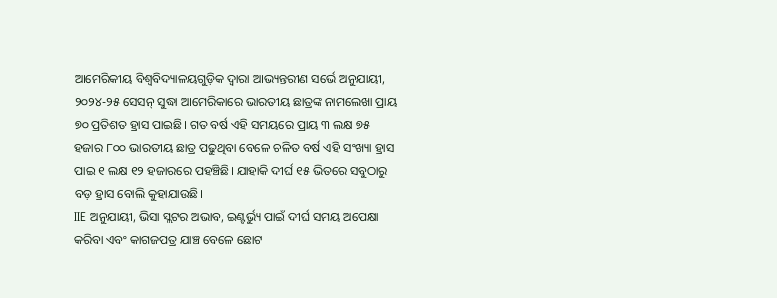ଆମେରିକୀୟ ବିଶ୍ୱବିଦ୍ୟାଳୟଗୁଡ଼ିକ ଦ୍ୱାରା ଆଭ୍ୟନ୍ତରୀଣ ସର୍ଭେ ଅନୁଯାୟୀ, ୨୦୨୪-୨୫ ସେସନ୍ ସୁଦ୍ଧା ଆମେରିକାରେ ଭାରତୀୟ ଛାତ୍ରଙ୍କ ନାମଲେଖା ପ୍ରାୟ ୭୦ ପ୍ରତିଶତ ହ୍ରାସ ପାଇଛି। ଗତ ବର୍ଷ ଏହି ସମୟରେ ପ୍ରାୟ ୩ ଲକ୍ଷ ୭୫ ହଜାର ୮୦୦ ଭାରତୀୟ ଛାତ୍ର ପଢୁଥିବା ବେଳେ ଚଳିତ ବର୍ଷ ଏହି ସଂଖ୍ୟା ହ୍ରାସ ପାଇ ୧ ଲକ୍ଷ ୧୨ ହଜାରରେ ପହଞ୍ଚିଛି। ଯାହାକି ଦୀର୍ଘ ୧୫ ଭିତରେ ସବୁଠାରୁ ବଡ଼ ହ୍ରାସ ବୋଲି କୁହାଯାଉଛି।
IIE ଅନୁଯାୟୀ, ଭିସା ସ୍ଲଟର ଅଭାବ, ଇଣ୍ଟର୍ଭ୍ୟୁ ପାଇଁ ଦୀର୍ଘ ସମୟ ଅପେକ୍ଷା କରିବା ଏବଂ କାଗଜପତ୍ର ଯାଞ୍ଚ ବେଳେ ଛୋଟ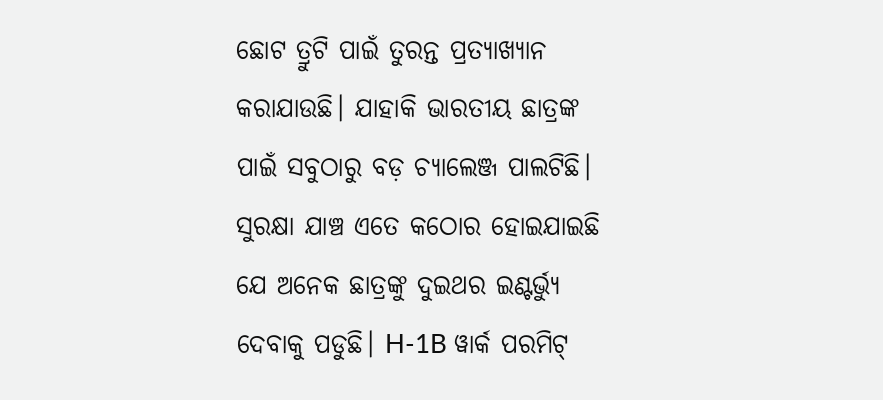ଛୋଟ ତ୍ରୁଟି ପାଇଁ ତୁରନ୍ତ ପ୍ରତ୍ୟାଖ୍ୟାନ କରାଯାଉଛି। ଯାହାକି ଭାରତୀୟ ଛାତ୍ରଙ୍କ ପାଇଁ ସବୁଠାରୁ ବଡ଼ ଚ୍ୟାଲେଞ୍ଜ ପାଲଟିଛି। ସୁରକ୍ଷା ଯାଞ୍ଚ ଏତେ କଠୋର ହୋଇଯାଇଛି ଯେ ଅନେକ ଛାତ୍ରଙ୍କୁ ଦୁଇଥର ଇଣ୍ଟର୍ଭ୍ୟୁ ଦେବାକୁ ପଡୁଛି। H-1B ୱାର୍କ ପରମିଟ୍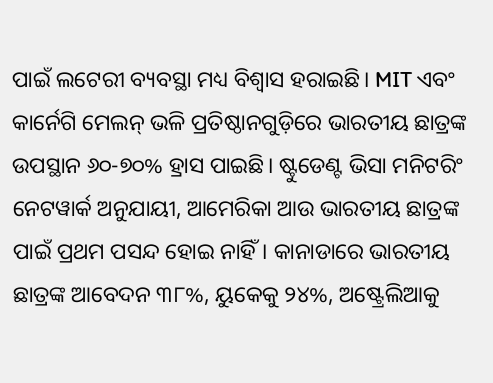ପାଇଁ ଲଟେରୀ ବ୍ୟବସ୍ଥା ମଧ୍ୟ ବିଶ୍ଵାସ ହରାଇଛି। MIT ଏବଂ କାର୍ନେଗି ମେଲନ୍ ଭଳି ପ୍ରତିଷ୍ଠାନଗୁଡ଼ିରେ ଭାରତୀୟ ଛାତ୍ରଙ୍କ ଉପସ୍ଥାନ ୬୦-୭୦% ହ୍ରାସ ପାଇଛି। ଷ୍ଟୁଡେଣ୍ଟ ଭିସା ମନିଟରିଂ ନେଟୱାର୍କ ଅନୁଯାୟୀ, ଆମେରିକା ଆଉ ଭାରତୀୟ ଛାତ୍ରଙ୍କ ପାଇଁ ପ୍ରଥମ ପସନ୍ଦ ହୋଇ ନାହିଁ। କାନାଡାରେ ଭାରତୀୟ ଛାତ୍ରଙ୍କ ଆବେଦନ ୩୮%, ୟୁକେକୁ ୨୪%, ଅଷ୍ଟ୍ରେଲିଆକୁ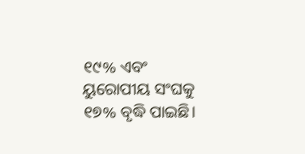୧୯% ଏବଂ ୟୁରୋପୀୟ ସଂଘକୁ ୧୭% ବୃଦ୍ଧି ପାଇଛି।